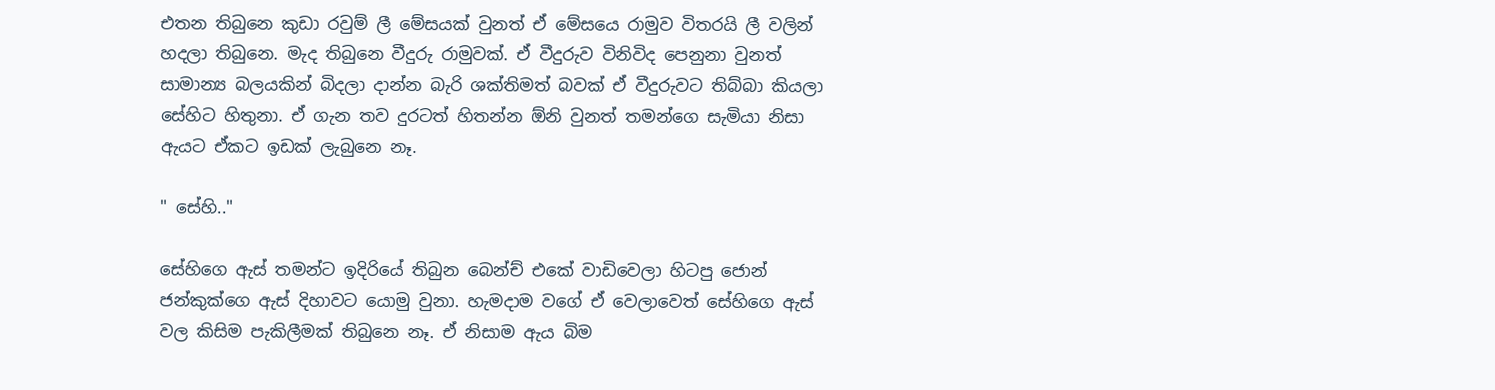එතන තිබුනෙ කුඩා රවුම් ලී මේසයක් වුනත් ඒ මේසයෙ රාමුව විතරයි ලී වලින් හදලා තිබුනෙ. මැද තිබුනෙ වීදුරු රාමුවක්. ඒ වීදුරුව විනිවිද පෙනුනා වුනත් සාමාන්‍ය බලයකින් බිදලා දාන්න බැරි ශක්තිමත් බවක් ඒ වීදුරුවට තිබ්බා කියලා සේහිට හිතුනා. ඒ ගැන තව දුරටත් හිතන්න ඕනි වුනත් තමන්ගෙ සැමියා නිසා ඇයට ඒකට ඉඩක් ලැබුනෙ නෑ.

" සේහි.."

සේහිගෙ ඇස් තමන්ට ඉදිරියේ තිබුන බෙන්ච් එකේ වාඩිවෙලා හිටපු ජොන් ජන්කුක්ගෙ ඇස් දිහාවට යොමු වුනා. හැමදාම වගේ ඒ වෙලාවෙත් සේහිගෙ ඇස් වල කිසිම පැකිලීමක් තිබුනෙ නෑ. ඒ නිසාම ඇය බිම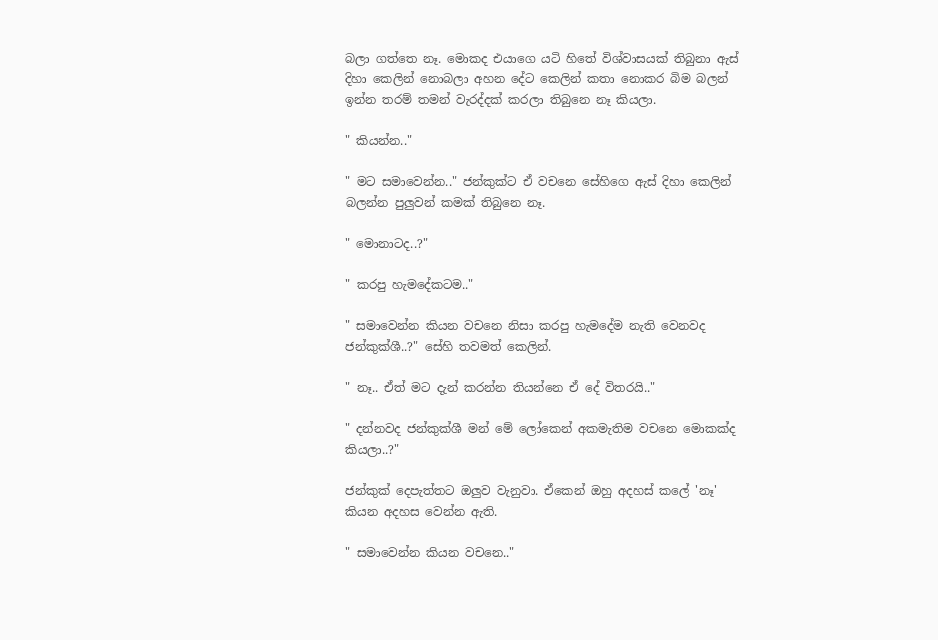බලා ගත්තෙ නෑ. මොකද එයාගෙ යටි හිතේ විශ්වාසයක් තිබුනා ඇස් දිහා කෙලින් නොබලා අහන දේට කෙලින් කතා නොකර බිම බලන් ඉන්න තරම් තමන් වැරද්දක් කරලා තිබුනෙ නෑ කියලා.

" කියන්න.."

" මට සමාවෙන්න.." ජන්කුක්ට ඒ වචනෙ සේහිගෙ ඇස් දිහා කෙලින් බලන්න පුලුවන් කමක් තිබුනෙ නෑ.

" මොනාටද..?"

" කරපු හැමදේකටම.."

" සමාවෙන්න කියන වචනෙ නිසා කරපු හැමදේම නැති වෙනවද ජන්කුක්ශී..?" සේහි තවමත් කෙලින්.

" නෑ.. ඒත් මට දැන් කරන්න තියන්නෙ ඒ දේ විතරයි.."

" දන්නවද ජන්කුක්ශී මන් මේ ලෝකෙන් අකමැතිම වචනෙ මොකක්ද කියලා..?"

ජන්කුක් දෙපැත්තට ඔලුව වැනුවා. ඒකෙන් ඔහු අදහස් කලේ 'නෑ' කියන අදහස වෙන්න ඇති.

" සමාවෙන්න කියන වචනෙ.."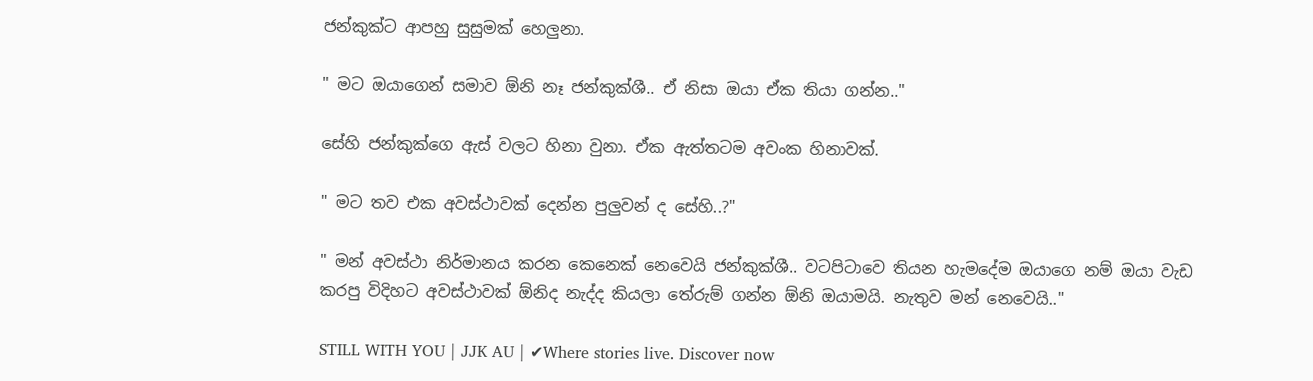ජන්කුක්ට ආපහු සුසුමක් හෙලුනා.

" මට ඔයාගෙන් සමාව ඕනි නෑ ජන්කුක්ශී.. ඒ නිසා ඔයා ඒක තියා ගන්න.."

සේහි ජන්කුක්ගෙ ඇස් වලට හිනා වුනා. ඒක ඇත්තටම අවංක හිනාවක්.

" මට තව එක අවස්ථාවක් දෙන්න පුලුවන් ද සේහි..?"

" මන් අවස්ථා නිර්මානය කරන කෙනෙක් නෙවෙයි ජන්කුක්ශී.. වටපිටාවෙ තියන හැමදේම ඔයාගෙ නම් ඔයා වැඩ කරපු විදිහට අවස්ථාවක් ඕනිද නැද්ද කියලා තේරුම් ගන්න ඕනි ඔයාමයි. නැතුව මන් නෙවෙයි.."

STILL WITH YOU | JJK AU | ✔Where stories live. Discover now